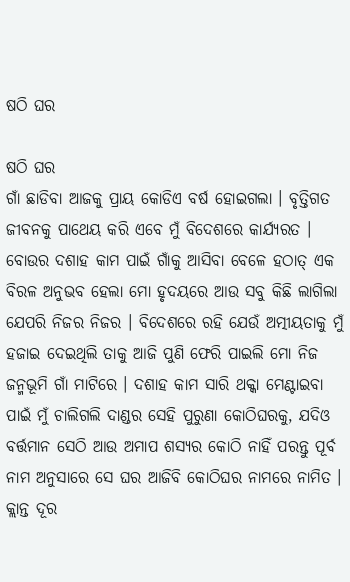ଷଠି ଘର

ଷଠି ଘର
ଗାଁ ଛାଡିବା ଆଜକୁ ପ୍ରାୟ କୋଡିଏ ବର୍ଷ ହୋଇଗଲା । ବୃତ୍ତିଗତ ଜୀବନକୁ ପାଥେୟ କରି ଏବେ ମୁଁ ବିଦେଶରେ କାର୍ଯ୍ୟରତ । ବୋଉର ଦଶାହ କାମ ପାଇଁ ଗାଁକୁ ଆସିବା ବେଳେ ହଠାତ୍ ଏକ ବିରଳ ଅନୁଭବ ହେଲା ମୋ ହୃଦୟରେ ଆଉ ସବୁ କିଛି ଲାଗିଲା ଯେପରି ନିଜର ନିଜର । ବିଦେଶରେ ରହି ଯେଉଁ ଅତ୍ମୀୟତାକୁ ମୁଁ ହଜାଇ ଦେଇଥିଲି ତାକୁ ଆଜି ପୁଣି ଫେରି ପାଇଲି ମୋ ନିଜ ଜନ୍ମଭୂମି ଗାଁ ମାଟିରେ । ଦଶାହ କାମ ସାରି ଥକ୍କା ମେଣ୍ଟାଇବା ପାଇଁ ମୁଁ ଚାଲିଗଲି ଦାଣ୍ଡର ସେହି ପୁରୁଣା କୋଠିଘରକୁ, ଯଦିଓ ବର୍ତ୍ତମାନ ସେଠି ଆଉ ଅମାପ ଶସ୍ୟର କୋଠି ନାହିଁ ପରନ୍ତୁ ପୂର୍ବ ନାମ ଅନୁସାରେ ସେ ଘର ଆଜିବି କୋଠିଘର ନାମରେ ନାମିତ । କ୍ଲାନ୍ତ ଦୂର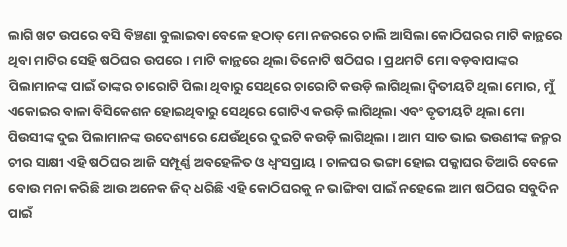ଲାଗି ଖଟ ଉପରେ ବସି ବିଞ୍ଚଣା ବୁଲାଇବା ବେଳେ ହଠାତ୍ ମୋ ନଜରରେ ଚାଲି ଆସିଲା କୋଠିଘରର ମାଟି କାନ୍ଥରେ ଥିବା ମାଟିର ସେହି ଷଠିଘର ଉପରେ । ମାଟି କାନ୍ଥରେ ଥିଲା ତିନୋଟି ଷଠିଘର । ପ୍ରଥମଟି ମୋ ବଡ଼ବାପାଙ୍କର ପିଲାମାନଙ୍କ ପାଇଁ ତାଙ୍କର ଚାରୋଟି ପିଲା ଥିବାରୁ ସେଥିରେ ଚାରୋଟି କଉଡ଼ି ଲାଗିଥିଲା ଦ୍ଵିତୀୟଟି ଥିଲା ମୋର, ମୁଁ ଏକୋଇର ବାଳା ବିସିକେଶନ ହୋଇଥିବାରୁ ସେଥିରେ ଗୋଟିଏ କଉଡ଼ି ଲାଗିଥିଲା ଏବଂ ତୃତୀୟଟି ଥିଲା ମୋ ପିଉସୀଙ୍କ ଦୁଇ ପିଲାମାନଙ୍କ ଉଦେଶ୍ୟରେ ଯେଉଁଥିରେ ଦୁଇଟି କଉଡ଼ି ଲାଗିଥିଲା । ଆମ ସାତ ଭାଇ ଭଉଣୀଙ୍କ ଜନ୍ମର ଚୀର ସାକ୍ଷୀ ଏହି ଷଠିଘର ଆଜି ସମ୍ପୂର୍ଣ୍ଣ ଅବହେଳିତ ଓ ଧ୍ୱଂସପ୍ରାୟ । ଚାଳଘର ଭଙ୍ଗା ହୋଇ ପକ୍କାଘର ତିଆରି ବେଳେ ବୋଉ ମନା କରିଛି ଆଉ ଅନେକ ଜିଦ୍ ଧରିଛି ଏହି କୋଠିଘରକୁ ନ ଭାଙ୍ଗିବା ପାଇଁ ନହେଲେ ଆମ ଷଠିଘର ସବୁଦିନ ପାଇଁ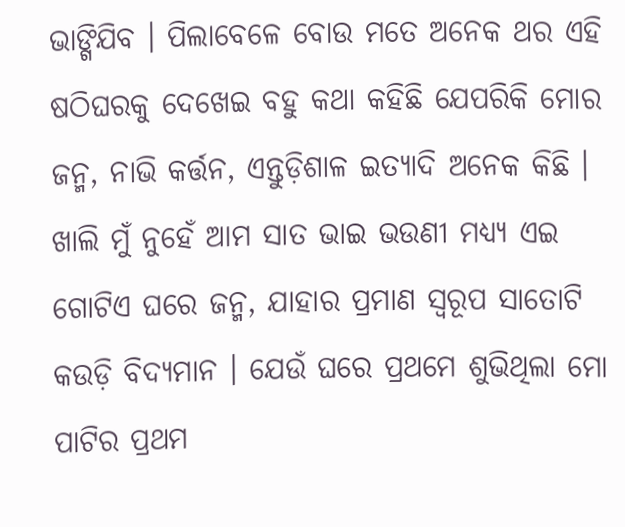ଭାଙ୍ଗିଯିବ । ପିଲାବେଳେ ବୋଉ ମତେ ଅନେକ ଥର ଏହି ଷଠିଘରକୁ ଦେଖେଇ ବହୁ କଥା କହିଛି ଯେପରିକି ମୋର ଜନ୍ମ, ନାଭି କର୍ତ୍ତନ, ଏନ୍ତୁଡ଼ିଶାଳ ଇତ୍ୟାଦି ଅନେକ କିଛି । ଖାଲି ମୁଁ ନୁହେଁ ଆମ ସାତ ଭାଇ ଭଉଣୀ ମଧ୍ୟ୍ୟ ଏଇ ଗୋଟିଏ ଘରେ ଜନ୍ମ, ଯାହାର ପ୍ରମାଣ ସ୍ୱରୂପ ସାତୋଟି କଉଡ଼ି ବିଦ୍ୟମାନ । ଯେଉଁ ଘରେ ପ୍ରଥମେ ଶୁଭିଥିଲା ମୋ ପାଟିର ପ୍ରଥମ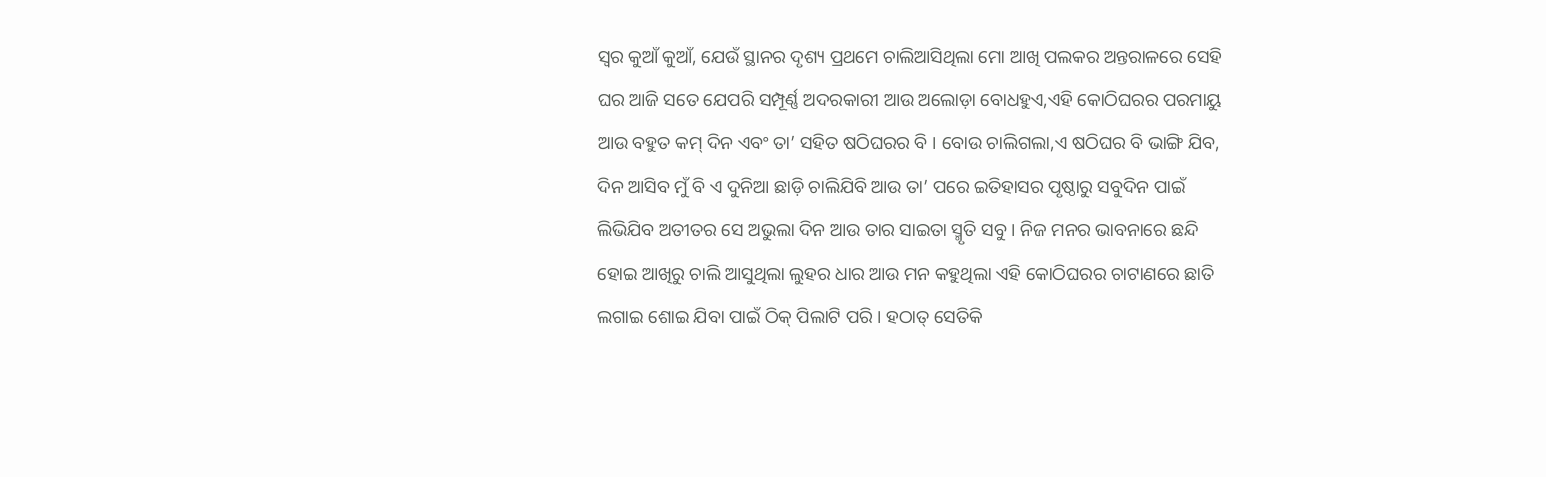ସ୍ୱର କୁଆଁ କୁଆଁ, ଯେଉଁ ସ୍ଥାନର ଦୃଶ୍ୟ ପ୍ରଥମେ ଚାଲିଆସିଥିଲା ମୋ ଆଖି ପଲକର ଅନ୍ତରାଳରେ ସେହି ଘର ଆଜି ସତେ ଯେପରି ସମ୍ପୂର୍ଣ୍ଣ ଅଦରକାରୀ ଆଉ ଅଲୋଡ଼ା ବୋଧହୁଏ,ଏହି କୋଠିଘରର ପରମାୟୁ ଆଉ ବହୁତ କମ୍ ଦିନ ଏବଂ ତା’ ସହିତ ଷଠିଘରର ବି । ବୋଉ ଚାଲିଗଲା,ଏ ଷଠିଘର ବି ଭାଙ୍ଗି ଯିବ, ଦିନ ଆସିବ ମୁଁ ବି ଏ ଦୁନିଆ ଛାଡ଼ି ଚାଲିଯିବି ଆଉ ତା’ ପରେ ଇତିହାସର ପୃଷ୍ଠାରୁ ସବୁଦିନ ପାଇଁ ଲିଭିଯିବ ଅତୀତର ସେ ଅଭୁଲା ଦିନ ଆଉ ତାର ସାଇତା ସ୍ମୃତି ସବୁ । ନିଜ ମନର ଭାବନାରେ ଛନ୍ଦି ହୋଇ ଆଖିରୁ ଚାଲି ଆସୁଥିଲା ଲୁହର ଧାର ଆଉ ମନ କହୁଥିଲା ଏହି କୋଠିଘରର ଚାଟାଣରେ ଛାତି ଲଗାଇ ଶୋଇ ଯିବା ପାଇଁ ଠିକ୍ ପିଲାଟି ପରି । ହଠାତ୍ ସେତିକି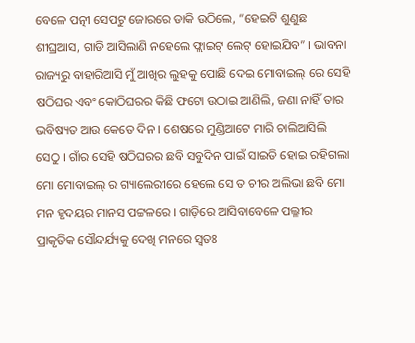ବେଳେ ପତ୍ନୀ ସେପଟୁ ଜୋରରେ ଡାକି ଉଠିଲେ, “ହେଇଟି ଶୁଣୁଛ ଶୀଘ୍ରଆସ, ଗାଡି ଆସିଲାଣି ନହେଲେ ଫ୍ଲାଇଟ୍ ଲେଟ୍ ହୋଇଯିବ” । ଭାବନା ରାଜ୍ୟରୁ ବାହାରିଆସି ମୁଁ ଆଖିର ଲୁହକୁ ପୋଛି ଦେଇ ମୋବାଇଲ୍ ରେ ସେହି ଷଠିଘର ଏବଂ କୋଠିଘରର କିଛି ଫଟୋ ଉଠାଇ ଆଣିଲି, ଜଣା ନାହିଁ ତାର ଭବିଷ୍ୟତ ଆଉ କେତେ ଦିନ । ଶେଷରେ ମୁଣ୍ଡିଆଟେ ମାରି ଚାଲିଆସିଲି ସେଠୁ । ଗାଁର ସେହି ଷଠିଘରର ଛବି ସବୁଦିନ ପାଇଁ ସାଇତି ହୋଇ ରହିଗଲା ମୋ ମୋବାଇଲ୍ ର ଗ୍ୟାଲେରୀରେ ହେଲେ ସେ ତ ଚୀର ଅଲିଭା ଛବି ମୋ ମନ ହୃଦୟର ମାନସ ପଟ୍ଟଳରେ । ଗାଡ଼ିରେ ଆସିବାବେଳେ ପଲ୍ଳୀର ପ୍ରାକୃତିକ ସୌନ୍ଦର୍ଯ୍ୟକୁ ଦେଖି ମନରେ ସ୍ୱତଃ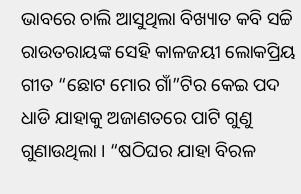ଭାବରେ ଚାଲି ଆସୁଥିଲା ବିଖ୍ୟାତ କବି ସଚ୍ଚି ରାଉତରାୟଙ୍କ ସେହି କାଳଜୟୀ ଲୋକପ୍ରିୟ ଗୀତ “ଛୋଟ ମୋର ଗାଁ”ଟିର କେଇ ପଦ ଧାଡି ଯାହାକୁ ଅଜାଣତରେ ପାଟି ଗୁଣୁ ଗୁଣାଉଥିଲା । “ଷଠିଘର ଯାହା ବିରଳ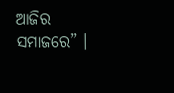ଆଜିର ସମାଜରେ” ।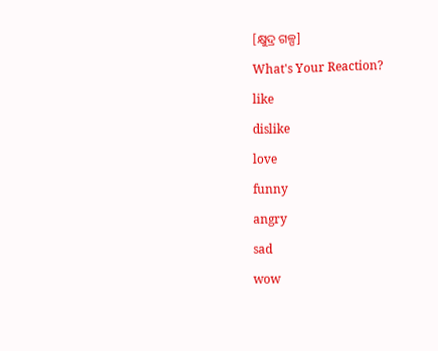[କ୍ଷୁଦ୍ର ଗଳ୍ପ]

What's Your Reaction?

like

dislike

love

funny

angry

sad

wow